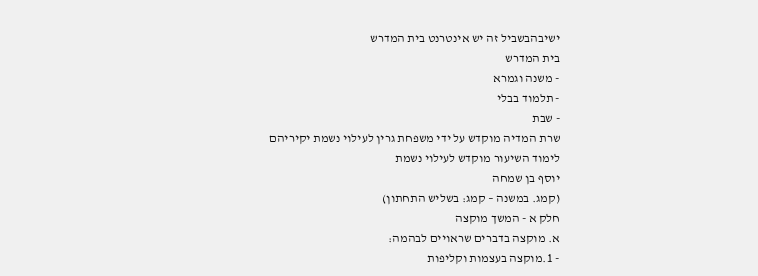ישיבהבשביל זה יש אינטרנט בית המדרש
בית המדרש
- משנה וגמרא
- תלמוד בבלי
- שבת
שרת המדיה מוקדש על ידי משפחת גרין לעילוי נשמת יקיריהם
לימוד השיעור מוקדש לעילוי נשמת
יוסף בן שמחה
(קמג. במשנה – קמג: בשליש התחתון)
חלק א - המשך מוקצה
א. מוקצה בדברים שראויים לבהמה:
- 1.מוקצה בעצמות וקליפות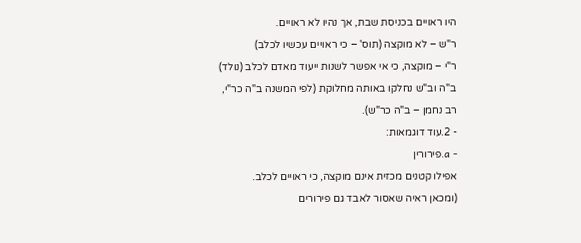היו ראויים בכניסת שבת, אך נהיו לא ראויים.
ר"ש – לא מוקצה (תוס' – כי ראויים עכשיו לכלב)
ר"י – מוקצה, כי אי אפשר לשנות ייעוד מאדם לכלב (נולד)
ב"ה וב"ש נחלקו באותה מחלוקת (לפי המשנה ב"ה כר"י, רב נחמן – ב"ה כר"ש).
- 2.עוד דוגמאות:
- a.פירורין
אפילו קטנים מכזית אינם מוקצה, כי ראויים לכלב.
(ומכאן ראיה שאסור לאבד גם פירורים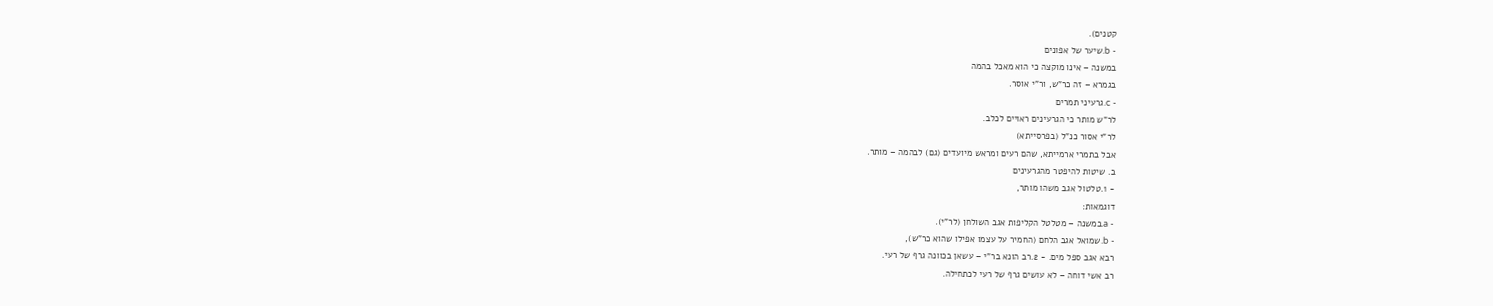קטנים).
- b.שיער של אפונים
במשנה – אינו מוקצה כי הוא מאכל בהמה
בגמרא – זה כר"ש, ור"י אוסר.
- c.גרעיני תמרים
לר"ש מותר כי הגרעינים ראויים לכלב.
לר"י אסור כנ"ל (בפרסייתא)
אבל בתמרי ארמייתא, שהם רעים ומראש מיועדים (גם) לבהמה – מותר.
ב. שיטות להיפטר מהגרעינים
- 1.טלטול אגב משהו מותר,
דוגמאות:
- a.במשנה – מטלטל הקליפות אגב השולחן (לר"י).
- b.שמואל אגב הלחם (החמיר על עצמו אפילו שהוא כר"ש),
רבא אגב ספל מים. - 2.רב הונא בר"י – עשאן בכוונה גרף של רעי.
רב אשי דוחה – לא עושים גרף של רעי לכתחילה.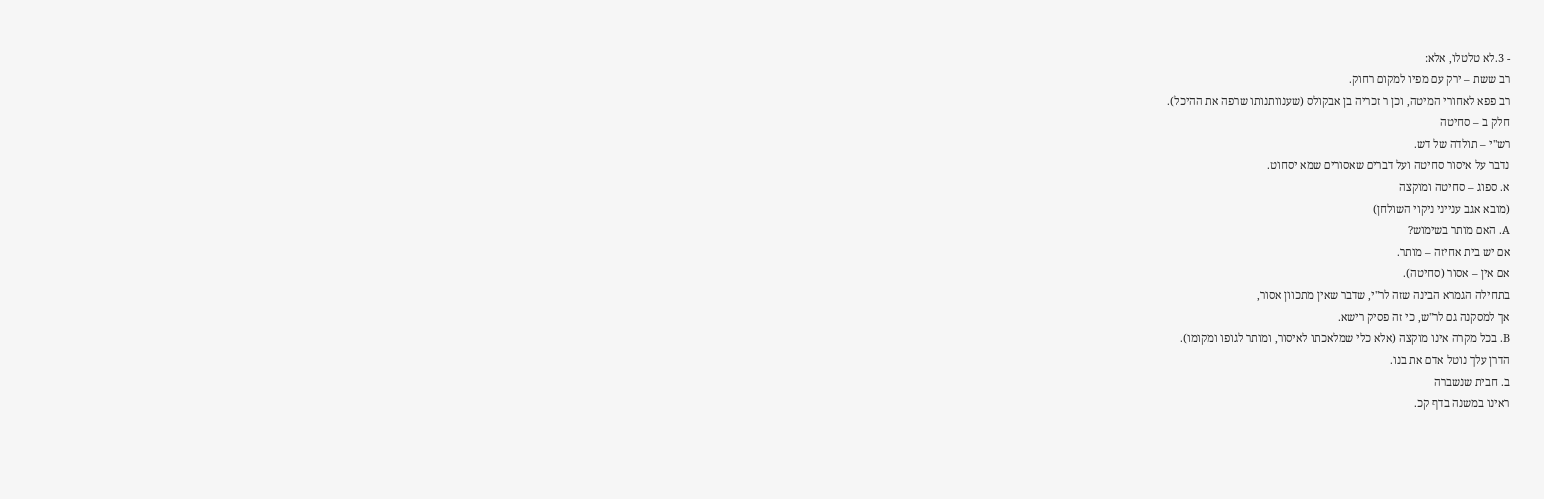- 3.לא טלטלו, אלא:
רב ששת – ירק עם מפיו למקום רחוק.
רב פפא לאחורי המיטה, וכן ר זכריה בן אבקולס (שענוותנותו שרפה את ההיכל).
חלק ב – סחיטה
רש"י – תולדה של דש.
נדבר על איסור סחיטה ועל דברים שאסורים שמא יסחוט.
א. ספוג – סחיטה ומוקצה
(מובא אגב ענייני ניקוי השולחן)
A. האם מותר בשימוש?
אם יש בית אחיזה – מותר.
אם אין – אסור (סחיטה).
בתחילה הגמרא הבינה שזה לר"י, שדבר שאין מתכוון אסור,
אך למסקנה גם לר"ש, כי זה פסיק רישא.
B. בכל מקרה אינו מוקצה (אלא כלי שמלאכתו לאיסור, ומותר לגופו ומקומו).
הדרן עלך נוטל אדם את בנו.
ב. חבית שנשברה
ראינו במשנה בדף קכ.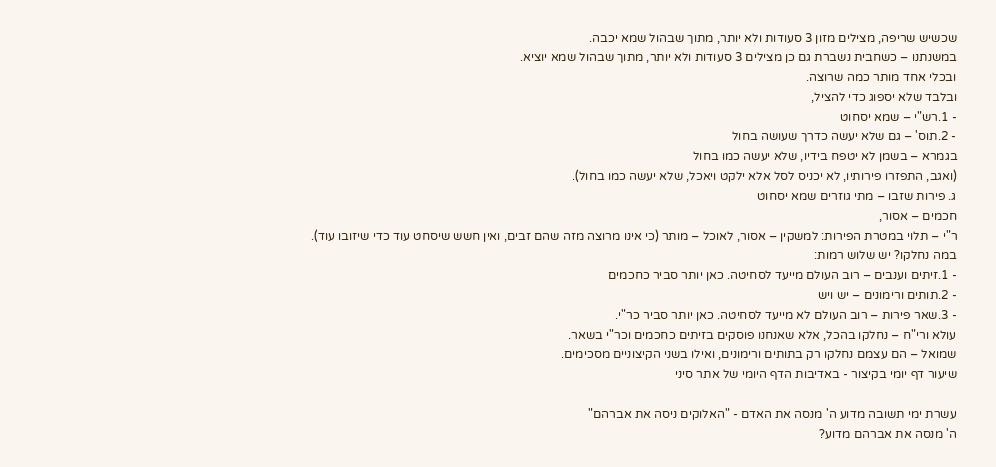שכשיש שריפה, מצילים מזון 3 סעודות ולא יותר, מתוך שבהול שמא יכבה.
במשנתנו – כשחבית נשברת גם כן מצילים 3 סעודות ולא יותר, מתוך שבהול שמא יוציא.
ובכלי אחד מותר כמה שרוצה.
ובלבד שלא יספוג כדי להציל,
- 1.רש"י – שמא יסחוט
- 2.תוס' – גם שלא יעשה כדרך שעושה בחול
בגמרא – בשמן לא יטפח בידיו, שלא יעשה כמו בחול
(ואגב, התפזרו פירותיו, לא יכניס לסל אלא ילקט ויאכל, שלא יעשה כמו בחול).
ג. פירות שזבו – מתי גוזרים שמא יסחוט
חכמים – אסור,
ר"י – תלוי במטרת הפירות: למשקין – אסור, לאוכל – מותר (כי אינו מרוצה מזה שהם זבים, ואין חשש שיסחט עוד כדי שיזובו עוד).
במה נחלקו? יש שלוש רמות:
- 1.זיתים וענבים – רוב העולם מייעד לסחיטה. כאן יותר סביר כחכמים
- 2.תותים ורימונים – יש ויש
- 3.שאר פירות – רוב העולם לא מייעד לסחיטה. כאן יותר סביר כר"י.
עולא ורי"ח – נחלקו בהכל, אלא שאנחנו פוסקים בזיתים כחכמים וכר"י בשאר.
שמואל – הם עצמם נחלקו רק בתותים ורימונים, ואילו בשני הקיצוניים מסכימים.
שיעור דף יומי בקיצור - באדיבות הדף היומי של אתר סיני

עשרת ימי תשובה מדוע ה' מנסה את האדם - "האלוקים ניסה את אברהם"
ה' מנסה את אברהם מדוע?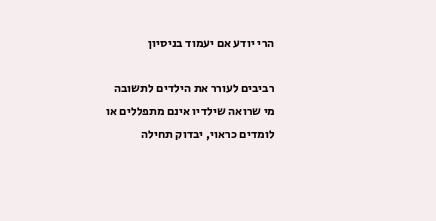הרי יודע אם יעמוד בניסיון

רביבים לעורר את הילדים לתשובה
מי שרואה שילדיו אינם מתפללים או לומדים כראוי, יבדוק תחילה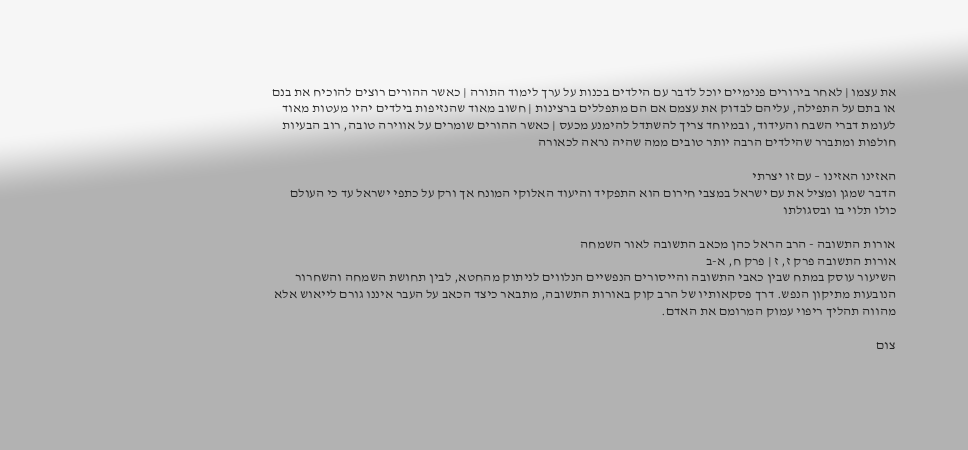את עצמו | לאחר בירורים פנימיים יוכל לדבר עם הילדים בכנות על ערך לימוד התורה | כאשר ההורים רוצים להוכיח את בנם או בתם על התפילה, עליהם לבדוק את עצמם אם הם מתפללים ברצינות | חשוב מאוד שהנזיפות בילדים יהיו מעטות מאוד לעומת דברי השבח והעידוד, ובמיוחד צריך להשתדל להימנע מכעס | כאשר ההורים שומרים על אווירה טובה, רוב הבעיות חולפות ומתברר שהילדים הרבה יותר טובים ממה שהיה נראה לכאורה

האזינו האזינו – עם זו יצרתי
הדבר שמגן ומציל את עם ישראל במצבי חירום הוא התפקיד והיעוד האלוקי המונח אך ורק על כתפי ישראל עד כי העולם כולו תלוי בו ובסגולתו

אורות התשובה - הרב הראל כהן מכאב התשובה לאור השמחה
אורות התשובה פרק ז, ז | פרק ח, א-ב
השיעור עוסק במתח שבין כאבי התשובה והייסורים הנפשיים הנלווים לניתוק מהחטא, לבין תחושת השמחה והשחרור הנובעות מתיקון הנפש. דרך פסקאותיו של הרב קוק באורות התשובה, מתבאר כיצד הכאב על העבר איננו גורם לייאוש אלא מהווה תהליך ריפוי עמוק המרומם את האדם.

צום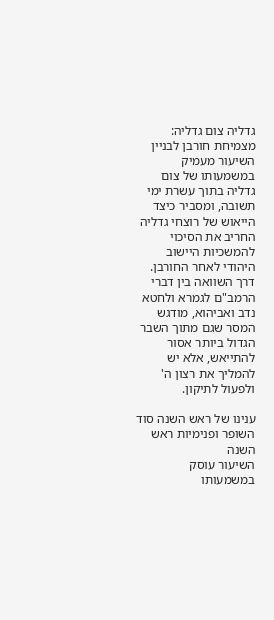גדליה צום גדליה: מצמיחת חורבן לבניין
השיעור מעמיק במשמעותו של צום גדליה בתוך עשרת ימי תשובה, ומסביר כיצד הייאוש של רוצחי גדליה החריב את הסיכוי להמשכיות היישוב היהודי לאחר החורבן. דרך השוואה בין דברי הרמב"ם לגמרא ולחטא נדב ואביהוא, מודגש המסר שגם מתוך השבר הגדול ביותר אסור להתייאש, אלא יש להמליך את רצון ה' ולפעול לתיקון.

ענינו של ראש השנה סוד השופר ופנימיות ראש השנה
השיעור עוסק במשמעותו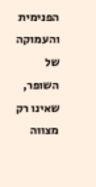הפנימית והעמוקה של השופר, שאינו רק מצווה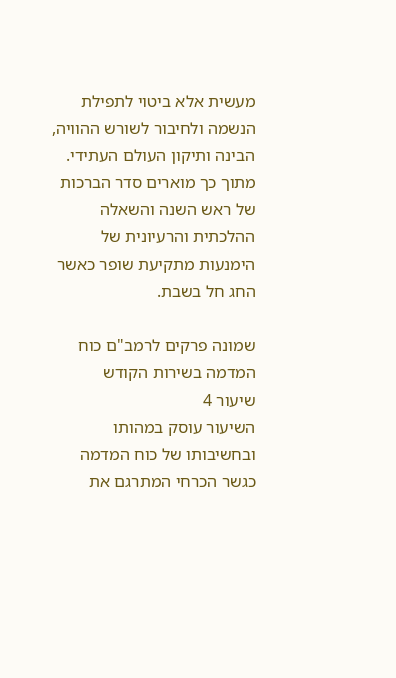מעשית אלא ביטוי לתפילת הנשמה ולחיבור לשורש ההוויה, הבינה ותיקון העולם העתידי. מתוך כך מוארים סדר הברכות של ראש השנה והשאלה ההלכתית והרעיונית של הימנעות מתקיעת שופר כאשר החג חל בשבת.

שמונה פרקים לרמב"ם כוח המדמה בשירות הקודש
שיעור 4
השיעור עוסק במהותו ובחשיבותו של כוח המדמה כגשר הכרחי המתרגם את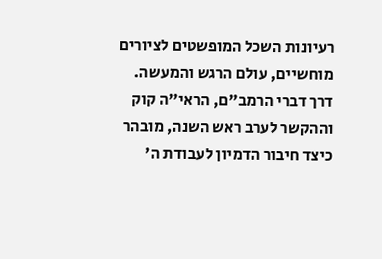רעיונות השכל המופשטים לציורים מוחשיים, עולם הרגש והמעשה. דרך דברי הרמב"ם, הראי"ה קוק וההקשר לערב ראש השנה, מובהר כיצד חיבור הדמיון לעבודת ה'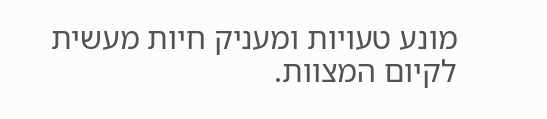מונע טעויות ומעניק חיות מעשית לקיום המצוות.